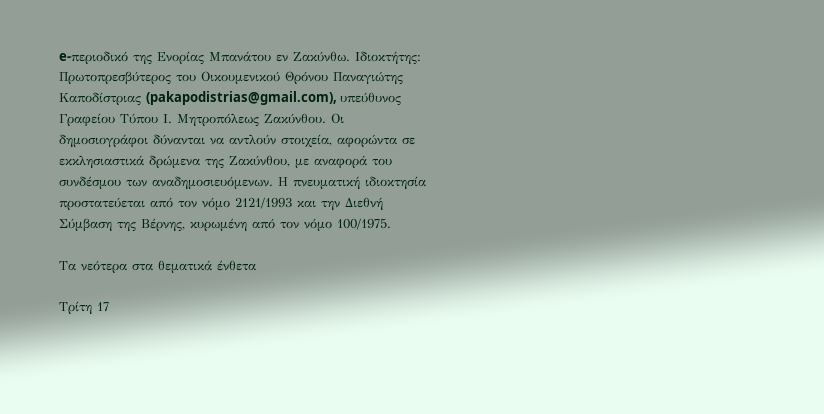e-περιοδικό της Ενορίας Μπανάτου εν Ζακύνθω. Ιδιοκτήτης: Πρωτοπρεσβύτερος του Οικουμενικού Θρόνου Παναγιώτης Καποδίστριας (pakapodistrias@gmail.com), υπεύθυνος Γραφείου Τύπου Ι. Μητροπόλεως Ζακύνθου. Οι δημοσιογράφοι δύνανται να αντλούν στοιχεία, αφορώντα σε εκκλησιαστικά δρώμενα της Ζακύνθου, με αναφορά του συνδέσμου των αναδημοσιευόμενων. Η πνευματική ιδιοκτησία προστατεύεται από τον νόμο 2121/1993 και την Διεθνή Σύμβαση της Βέρνης, κυρωμένη από τον νόμο 100/1975.

Τα νεότερα στα θεματικά ένθετα

Τρίτη 17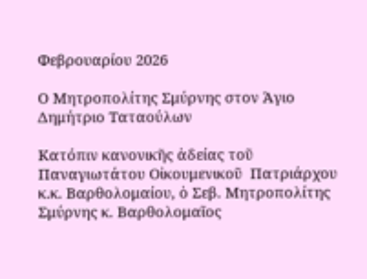Φεβρουαρίου 2026

Ο Μητροπολίτης Σμύρνης στον Άγιο Δημήτριο Ταταούλων

Κατόπιν κανονικῆς ἀδείας τοῦ Παναγιωτάτου Οἰκουμενικοῦ  Πατριάρχου κ.κ. Βαρθολομαίου, ὁ Σεβ. Μητροπολίτης Σμύρνης κ. Βαρθολομαῖος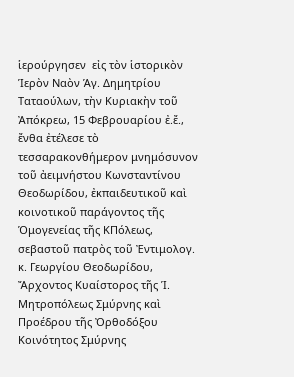ἱερούργησεν  εἰς τὸν ἱστορικὸν Ἱερὸν Ναὸν Ἁγ. Δημητρίου Ταταούλων, τὴν Κυριακὴν τοῦ Ἀπόκρεω, 15 Φεβρουαρίου ἐ.ἔ., ἔνθα ἐτέλεσε τὸ τεσσαρακονθήμερον μνημόσυνον τοῦ ἀειμνήστου Κωνσταντίνου Θεοδωρίδου, ἐκπαιδευτικοῦ καὶ κοινοτικοῦ παράγοντος τῆς Ὁμογενείας τῆς ΚΠόλεως, σεβαστοῦ πατρὸς τοῦ Ἐντιμολογ. κ. Γεωργίου Θεοδωρίδου, Ἄρχοντος Κυαίστορος τῆς Ἱ. Μητροπόλεως Σμύρνης καὶ Προέδρου τῆς Ὀρθοδόξου Κοινότητος Σμύρνης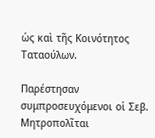ὡς καὶ τῆς Κοινότητος Ταταούλων.

Παρέστησαν συμπροσευχόμενοι οἱ Σεβ. Μητροπολῖται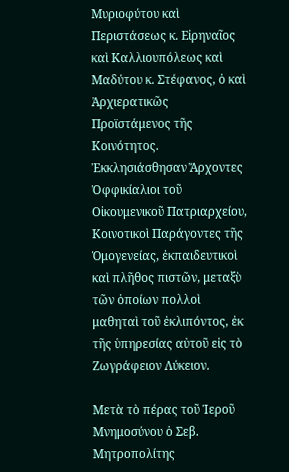Μυριοφύτου καὶ Περιστάσεως κ. Εἰρηναῖος καὶ Καλλιουπόλεως καὶ Μαδύτου κ. Στέφανος, ὁ καὶ Ἀρχιερατικῶς Προϊστάμενος τῆς Κοινότητος. Ἐκκλησιάσθησαν Ἄρχοντες Ὀφφικίαλιοι τοῦ Οἰκουμενικοῦ Πατριαρχείου, Κοινοτικοὶ Παράγοντες τῆς Ὁμογενείας, ἐκπαιδευτικοὶ καὶ πλῆθος πιστῶν, μεταξὺ τῶν ὁποίων πολλοὶ μαθηταὶ τοῦ ἐκλιπόντος, ἐκ τῆς ὑπηρεσίας αὐτοῦ εἰς τὸ Ζωγράφειον Λύκειον.

Μετὰ τὸ πέρας τοῦ Ἱεροῦ Μνημοσύνου ὁ Σεβ. Μητροπολίτης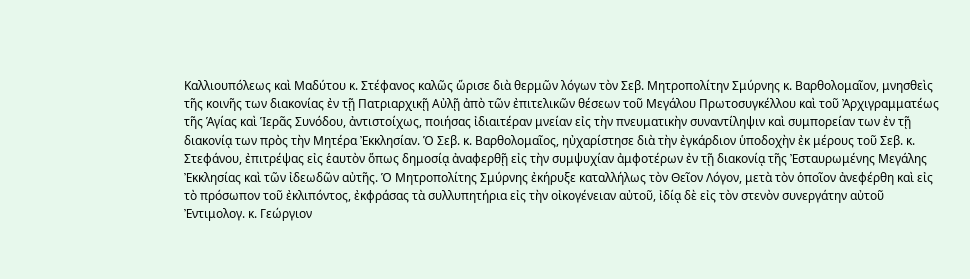Καλλιουπόλεως καὶ Μαδύτου κ. Στέφανος καλῶς ὥρισε διὰ θερμῶν λόγων τὸν Σεβ. Μητροπολίτην Σμύρνης κ. Βαρθολομαῖον, μνησθεὶς τῆς κοινῆς των διακονίας ἐν τῇ Πατριαρχικῇ Αὐλῇ ἀπὸ τῶν ἐπιτελικῶν θέσεων τοῦ Μεγάλου Πρωτοσυγκέλλου καὶ τοῦ Ἀρχιγραμματέως τῆς Ἁγίας καὶ Ἱερᾶς Συνόδου, ἀντιστοίχως, ποιήσας ἰδιαιτέραν μνείαν εἰς τὴν πνευματικὴν συναντίληψιν καὶ συμπορείαν των ἐν τῇ διακονίᾳ των πρὸς τὴν Μητέρα Ἐκκλησίαν. Ὁ Σεβ. κ. Βαρθολομαῖος, ηὐχαρίστησε διὰ τὴν ἐγκάρδιον ὑποδοχὴν ἐκ μέρους τοῦ Σεβ. κ. Στεφάνου, ἐπιτρέψας εἰς ἑαυτὸν ὅπως δημοσίᾳ ἀναφερθῇ εἰς τὴν συμψυχίαν ἀμφοτέρων ἐν τῇ διακονίᾳ τῆς Ἐσταυρωμένης Μεγάλης Ἐκκλησίας καὶ τῶν ἰδεωδῶν αὐτῆς. Ὁ Μητροπολίτης Σμύρνης ἐκήρυξε καταλλήλως τὸν Θεῖον Λόγον, μετὰ τὸν ὁποῖον ἀνεφέρθη καὶ εἰς τὸ πρόσωπον τοῦ ἐκλιπόντος, ἐκφράσας τὰ συλλυπητήρια εἰς τὴν οἰκογένειαν αὐτοῦ, ἰδίᾳ δὲ εἰς τὸν στενὸν συνεργάτην αὐτοῦ Ἐντιμολογ. κ. Γεώργιον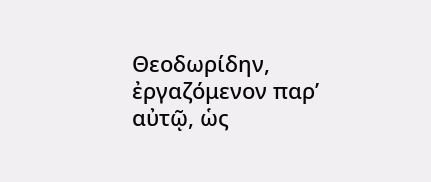Θεοδωρίδην, ἐργαζόμενον παρ’ αὐτῷ, ὡς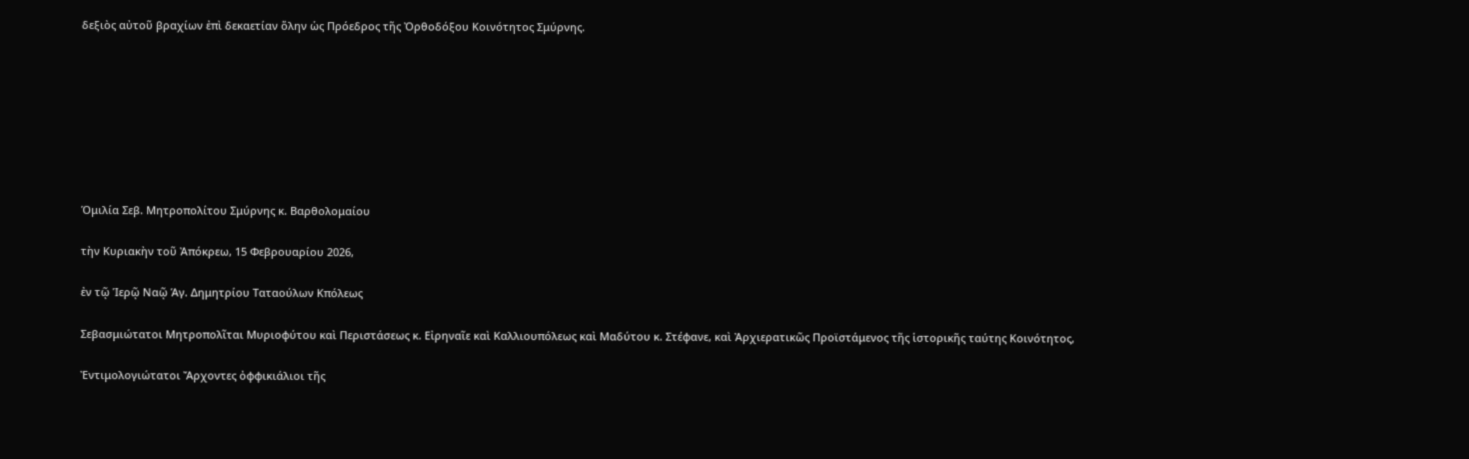δεξιὸς αὐτοῦ βραχίων ἐπὶ δεκαετίαν ὅλην ὡς Πρόεδρος τῆς Ὀρθοδόξου Κοινότητος Σμύρνης.








Ὁμιλία Σεβ. Μητροπολίτου Σμύρνης κ. Βαρθολομαίου

τὴν Κυριακὴν τοῦ Ἀπόκρεω, 15 Φεβρουαρίου 2026,

ἐν τῷ Ἱερῷ Ναῷ Ἁγ. Δημητρίου Ταταούλων Κπόλεως

Σεβασμιώτατοι Μητροπολῖται Μυριοφύτου καὶ Περιστάσεως κ. Εἰρηναῖε καὶ Καλλιουπόλεως καὶ Μαδύτου κ. Στέφανε, καὶ Ἀρχιερατικῶς Προϊστάμενος τῆς ἱστορικῆς ταύτης Κοινότητος,

Ἐντιμολογιώτατοι Ἄρχοντες ὀφφικιάλιοι τῆς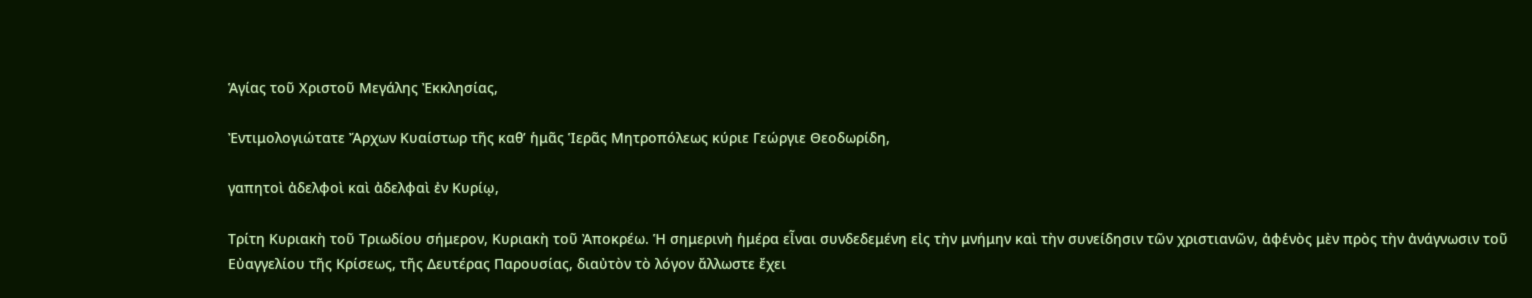Ἁγίας τοῦ Χριστοῦ Μεγάλης Ἐκκλησίας,

Ἐντιμολογιώτατε Ἄρχων Κυαίστωρ τῆς καθ’ ἡμᾶς Ἱερᾶς Μητροπόλεως κύριε Γεώργιε Θεοδωρίδη,

γαπητοὶ ἀδελφοὶ καὶ ἀδελφαὶ ἐν Κυρίῳ,

Τρίτη Κυριακὴ τοῦ Τριωδίου σήμερον, Κυριακὴ τοῦ Ἀποκρέω. Ἡ σημερινὴ ἡμέρα εἶναι συνδεδεμένη εἰς τὴν μνήμην καὶ τὴν συνείδησιν τῶν χριστιανῶν, ἀφἑνὸς μὲν πρὸς τὴν ἀνάγνωσιν τοῦ Εὐαγγελίου τῆς Κρίσεως, τῆς Δευτέρας Παρουσίας, διαὐτὸν τὸ λόγον ἄλλωστε ἔχει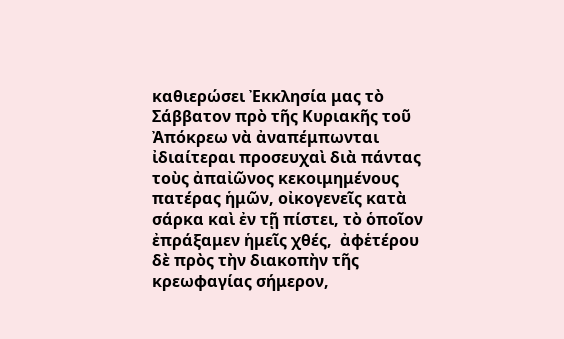καθιερώσει Ἐκκλησία μας τὸ Σάββατον πρὸ τῆς Κυριακῆς τοῦ Ἀπόκρεω νὰ ἀναπέμπωνται ἰδιαίτεραι προσευχαὶ διὰ πάντας τοὺς ἀπαἰῶνος κεκοιμημένους πατέρας ἡμῶν, οἰκογενεῖς κατὰ σάρκα καὶ ἐν τῇ πίστει, τὸ ὁποῖον ἐπράξαμεν ἡμεῖς χθές,  ἀφἑτέρου δὲ πρὸς τὴν διακοπὴν τῆς κρεωφαγίας σήμερον,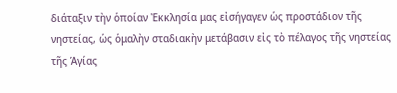διάταξιν τὴν ὁποίαν Ἐκκλησία μας εἰσήγαγεν ὡς προστάδιον τῆς νηστείας, ὡς ὁμαλὴν σταδιακὴν μετάβασιν εἰς τὸ πέλαγος τῆς νηστείας τῆς Ἁγίας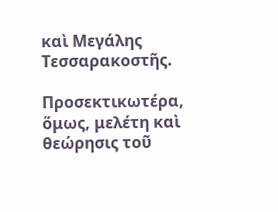καὶ Μεγάλης Τεσσαρακοστῆς.

Προσεκτικωτέρα, ὅμως, μελέτη καὶ θεώρησις τοῦ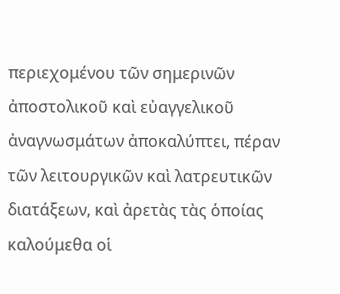περιεχομένου τῶν σημερινῶν ἀποστολικοῦ καὶ εὐαγγελικοῦ ἀναγνωσμάτων ἀποκαλύπτει, πέραν τῶν λειτουργικῶν καὶ λατρευτικῶν διατάξεων, καὶ ἀρετὰς τὰς ὁποίας καλούμεθα οἱ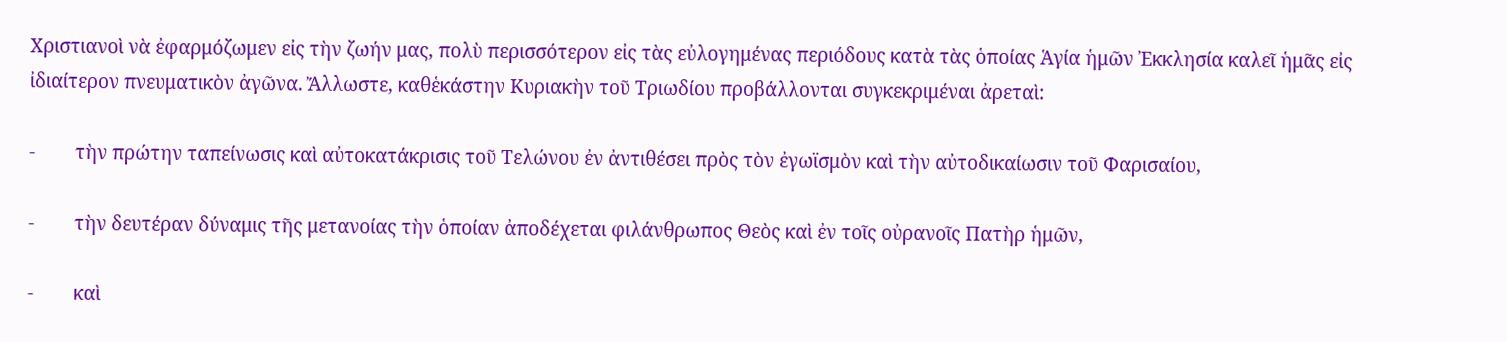Χριστιανοὶ νὰ ἐφαρμόζωμεν εἰς τὴν ζωήν μας, πολὺ περισσότερον εἰς τὰς εὐλογημένας περιόδους κατὰ τὰς ὁποίας Ἁγία ἡμῶν Ἐκκλησία καλεῖ ἡμᾶς εἰς ἰδιαίτερον πνευματικὸν ἀγῶνα. Ἄλλωστε, καθἑκάστην Κυριακὴν τοῦ Τριωδίου προβάλλονται συγκεκριμέναι ἀρεταὶ:

-        τὴν πρώτην ταπείνωσις καὶ αὐτοκατάκρισις τοῦ Τελώνου ἐν ἀντιθέσει πρὸς τὸν ἐγωϊσμὸν καὶ τὴν αὐτοδικαίωσιν τοῦ Φαρισαίου,

-        τὴν δευτέραν δύναμις τῆς μετανοίας τὴν ὁποίαν ἀποδέχεται φιλάνθρωπος Θεὸς καὶ ἐν τοῖς οὐρανοῖς Πατὴρ ἡμῶν,

-        καὶ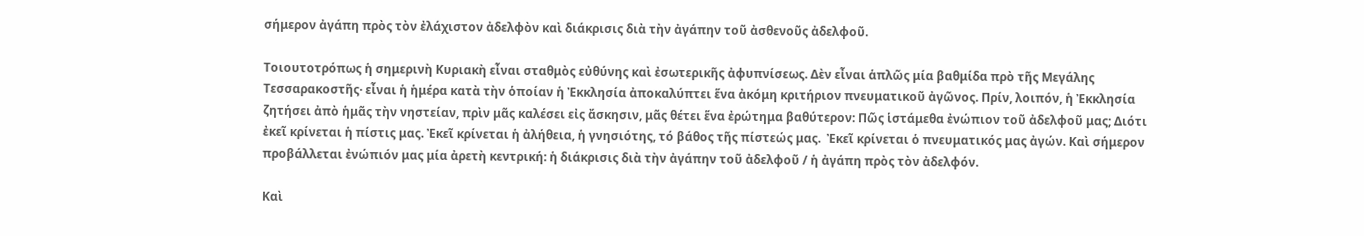σήμερον ἀγάπη πρὸς τὸν ἐλάχιστον ἀδελφὸν καὶ διάκρισις διὰ τὴν ἀγάπην τοῦ ἀσθενοῦς ἀδελφοῦ.

Τοιουτοτρόπως ἡ σημερινὴ Κυριακὴ εἶναι σταθμὸς εὐθύνης καὶ ἐσωτερικῆς ἀφυπνίσεως. Δὲν εἶναι ἁπλῶς μία βαθμίδα πρὸ τῆς Μεγάλης Τεσσαρακοστῆς· εἶναι ἡ ἡμέρα κατὰ τὴν ὁποίαν ἡ Ἐκκλησία ἀποκαλύπτει ἕνα ἀκόμη κριτήριον πνευματικοῦ ἀγῶνος. Πρίν, λοιπόν, ἡ Ἐκκλησία ζητήσει ἀπὸ ἡμᾶς τὴν νηστείαν, πρὶν μᾶς καλέσει εἰς ἄσκησιν, μᾶς θέτει ἕνα ἐρώτημα βαθύτερον: Πῶς ἱστάμεθα ἐνώπιον τοῦ ἀδελφοῦ μας; Διότι ἐκεῖ κρίνεται ἡ πίστις μας. Ἐκεῖ κρίνεται ἡ ἀλήθεια, ἡ γνησιότης, τό βάθος τῆς πίστεώς μας.  Ἐκεῖ κρίνεται ὁ πνευματικός μας ἀγών. Καὶ σήμερον προβάλλεται ἐνώπιόν μας μία ἀρετὴ κεντρική: ἡ διάκρισις διὰ τὴν ἀγάπην τοῦ ἀδελφοῦ / ἡ ἀγάπη πρὸς τὸν ἀδελφόν.

Καὶ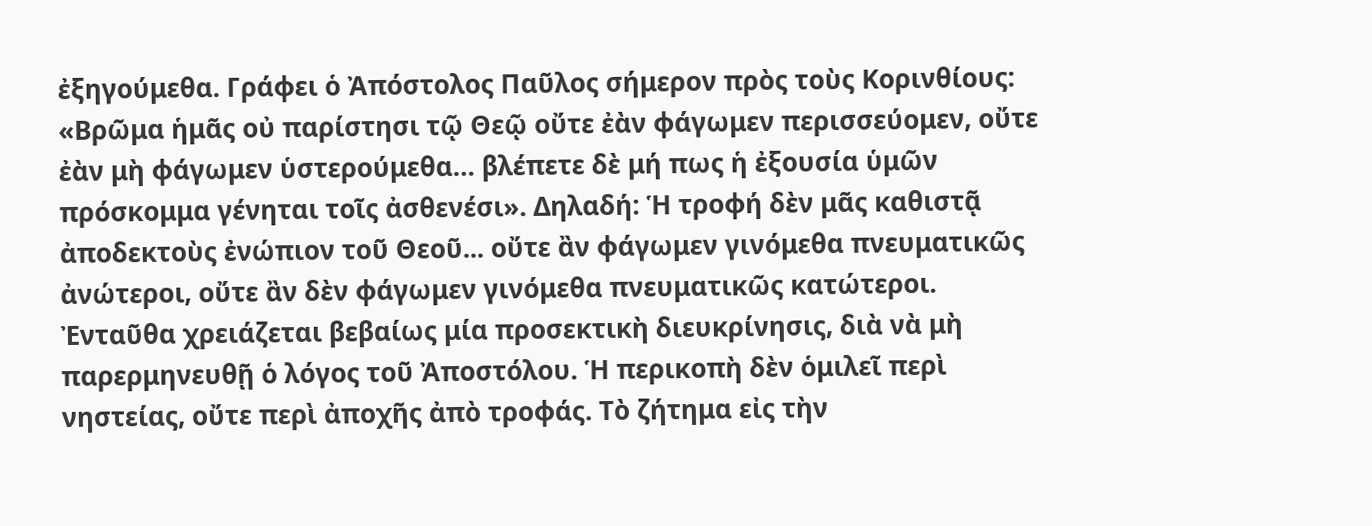ἐξηγούμεθα. Γράφει ὁ Ἀπόστολος Παῦλος σήμερον πρὸς τοὺς Κορινθίους: «Βρῶμα ἡμᾶς οὐ παρίστησι τῷ Θεῷ οὔτε ἐὰν φάγωμεν περισσεύομεν, οὔτε ἐὰν μὴ φάγωμεν ὑστερούμεθα… βλέπετε δὲ μή πως ἡ ἐξουσία ὑμῶν πρόσκομμα γένηται τοῖς ἀσθενέσι». Δηλαδή: Ἡ τροφή δὲν μᾶς καθιστᾷ ἀποδεκτοὺς ἐνώπιον τοῦ Θεοῦ... οὔτε ἂν φάγωμεν γινόμεθα πνευματικῶς ἀνώτεροι, οὔτε ἂν δὲν φάγωμεν γινόμεθα πνευματικῶς κατώτεροι. Ἐνταῦθα χρειάζεται βεβαίως μία προσεκτικὴ διευκρίνησις, διὰ νὰ μὴ παρερμηνευθῇ ὁ λόγος τοῦ Ἀποστόλου. Ἡ περικοπὴ δὲν ὁμιλεῖ περὶ νηστείας, οὔτε περὶ ἀποχῆς ἀπὸ τροφάς. Τὸ ζήτημα εἰς τὴν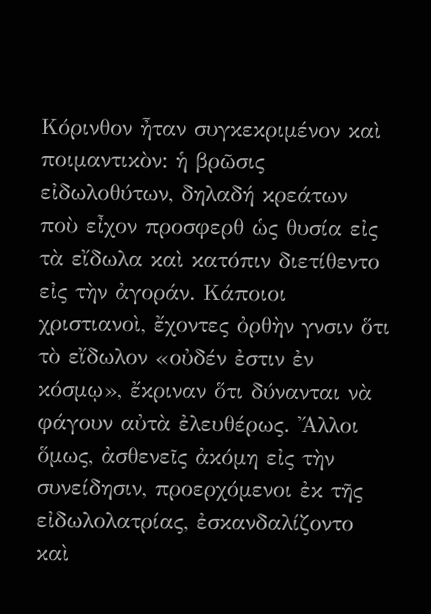Κόρινθον ἦταν συγκεκριμένον καὶ ποιμαντικὸν: ἡ βρῶσις εἰδωλοθύτων, δηλαδή κρεάτων ποὺ εἶχον προσφερθ ὡς θυσία εἰς τὰ εἴδωλα καὶ κατόπιν διετίθεντο εἰς τὴν ἀγοράν. Κάποιοι χριστιανοὶ, ἔχοντες ὀρθὴν γνσιν ὅτι τὸ εἴδωλον «οὐδέν ἐστιν ἐν κόσμῳ», ἔκριναν ὅτι δύνανται νὰ φάγουν αὐτὰ ἐλευθέρως. Ἄλλοι ὅμως, ἀσθενεῖς ἀκόμη εἰς τὴν συνείδησιν, προερχόμενοι ἐκ τῆς εἰδωλολατρίας, ἐσκανδαλίζοντο καὶ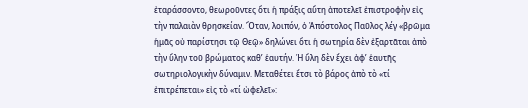ἐταράσσοντο, θεωροῦντες ὅτι ἡ πράξις αὕτη ἀποτελεῖ ἐπιστροφὴν εἰς τὴν παλαιὰν θρησκείαν. Ὅταν, λοιπόν, ὁ Ἀπόστολος Παῦλος λέγ «βρῶμα ἡμᾶς οὐ παρίστησι τῷ Θεῷ» δηλώνει ὅτι ἡ σωτηρία δὲν ἐξαρτᾶται ἀπὸ τὴν ὕλην τοῦ βρώματος καθ’ ἑαυτήν. Ἡ ὕλη δὲν ἔχει ἀφ’ ἑαυτῆς σωτηριολογικὴν δύναμιν. Μεταθέτει ἔτσι τὸ βάρος ἀπὸ τὸ «τί ἐπιτρέπεται» εἰς τὸ «τί ὠφελεῖ»: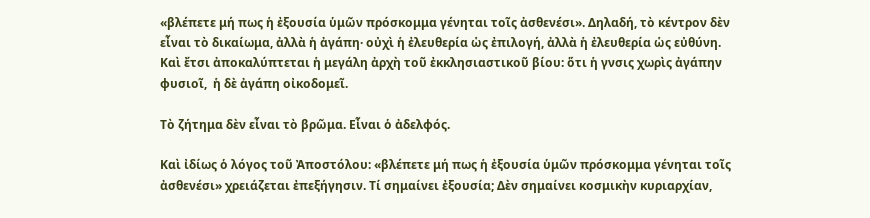«βλέπετε μή πως ἡ ἐξουσία ὑμῶν πρόσκομμα γένηται τοῖς ἀσθενέσι». Δηλαδή, τὸ κέντρον δὲν εἶναι τὸ δικαίωμα, ἀλλὰ ἡ ἀγάπη· οὐχὶ ἡ ἐλευθερία ὡς ἐπιλογή, ἀλλὰ ἡ ἐλευθερία ὡς εὐθύνη. Καὶ ἔτσι ἀποκαλύπτεται ἡ μεγάλη ἀρχὴ τοῦ ἐκκλησιαστικοῦ βίου: ὅτι ἡ γνσις χωρὶς ἀγάπην φυσιοῖ,  ἡ δὲ ἀγάπη οἰκοδομεῖ.

Τὸ ζήτημα δὲν εἶναι τὸ βρῶμα. Εἶναι ὁ ἀδελφός.

Καὶ ἰδίως ὁ λόγος τοῦ Ἀποστόλου: «βλέπετε μή πως ἡ ἐξουσία ὑμῶν πρόσκομμα γένηται τοῖς ἀσθενέσι» χρειάζεται ἐπεξήγησιν. Τί σημαίνει ἐξουσία; Δὲν σημαίνει κοσμικὴν κυριαρχίαν,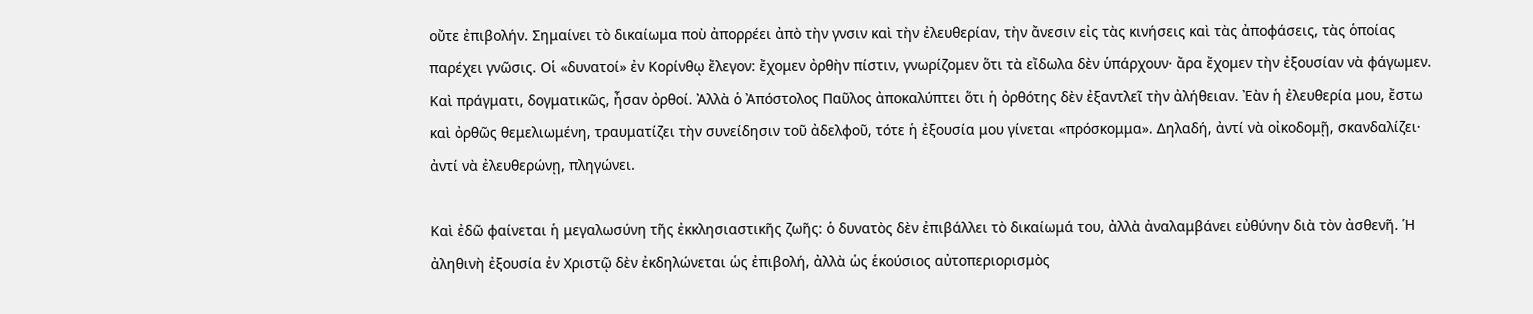οὔτε ἐπιβολήν. Σημαίνει τὸ δικαίωμα ποὺ ἀπορρέει ἀπὸ τὴν γνσιν καὶ τὴν ἐλευθερίαν, τὴν ἄνεσιν εἰς τὰς κινήσεις καὶ τὰς ἀποφάσεις, τὰς ὁποίας παρέχει γνῶσις. Οἱ «δυνατοί» ἐν Κορίνθῳ ἔλεγον: ἔχομεν ὀρθὴν πίστιν, γνωρίζομεν ὅτι τὰ εἴδωλα δὲν ὑπάρχουν· ἄρα ἔχομεν τὴν ἐξουσίαν νὰ φάγωμεν. Καὶ πράγματι, δογματικῶς, ἦσαν ὀρθοί. Ἀλλὰ ὁ Ἀπόστολος Παῦλος ἀποκαλύπτει ὅτι ἡ ὀρθότης δὲν ἐξαντλεῖ τὴν ἀλήθειαν. Ἐὰν ἡ ἐλευθερία μου, ἔστω καὶ ὀρθῶς θεμελιωμένη, τραυματίζει τὴν συνείδησιν τοῦ ἀδελφοῦ, τότε ἡ ἐξουσία μου γίνεται «πρόσκομμα». Δηλαδή, ἀντί νὰ οἰκοδομῇ, σκανδαλίζει· ἀντί νὰ ἐλευθερώνῃ, πληγώνει.

Καὶ ἐδῶ φαίνεται ἡ μεγαλωσύνη τῆς ἐκκλησιαστικῆς ζωῆς: ὁ δυνατὸς δὲν ἐπιβάλλει τὸ δικαίωμά του, ἀλλὰ ἀναλαμβάνει εὐθύνην διὰ τὸν ἀσθενῆ. Ἡ ἀληθινὴ ἐξουσία ἐν Χριστῷ δὲν ἐκδηλώνεται ὡς ἐπιβολή, ἀλλὰ ὡς ἑκούσιος αὐτοπεριορισμὸς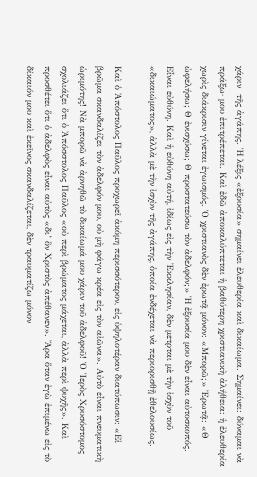χάριν  τῆς ἀγάπης. Ἡ λέξις «ἐξουσία» σημαίνει ἐλευθερία καὶ δικαίωμα. Σημαίνει: δύναμαι νὰ πράξω· μου ἐπιτρέπεται. Καὶ ἐδῶ ἀποκαλύπτεται ἡ βαθύτερη χριστιανικὴ ἀλήθεια: ἡ ἐλευθερία χωρὶς διάκρισιν γίνεται ἐγωισμός. Ὁ χριστιανὸς δὲν ἐρωτᾷ μόνον: «Μπορῶ;» Ἐρωτᾷ: «Θ ὠφελήσω; Θ ἐνισχύσω; Θ προστατεύσω τὸν ἀδελφόν;» Ἡ ἐξουσία μου δὲν εἶναι αὐτοσκοπός. Εἶναι εὐθύνη. Καὶ ἡ εὐθύνη αὐτή, ἰδίως εἰς τὴν Ἐκκλησίαν, δὲν μετρται μὲ τὴν ἰσχὺν τοῦ «δικαιώματος», ἀλλὰ μὲ τὴν ἰσχὺν τῆς ἀγάπης, ὁποία ἐνδέχεται νὰ περιορισθῇ ἐθελουσίως.

Καὶ ὁ Ἀπόστολος Παῦλος προχωρεῖ ἀκόμη περισσότερον, εἰς ὑψηλοτέραν διατύπωσιν: «Εἰ βρῶμα σκανδαλίζει τὸν ἀδελφόν μου, οὐ μὴ φάγω κρέα εἰς τὸν αἰῶνα». Αὐτὸ εἶναι πνευματικὴ ὡριμότης! Νὰ μπορῶ νὰ ἀρνηθῶ τὸ δικαίωμά μου χάριν τοῦ ἀδελφοῦ! Ὁ Ἱερὸς Χρυσόστομος σχολιάζει ὅτι ὁ Ἀπόσστολος Παῦλος «οὐ περὶ βρώματος μάχεται, ἀλλὰ περὶ ψυχῆς». Καὶ προσθέτει ὅτι ὁ ἀδελφὸς εἶναι αὐτὸς «δι’ ὃν Χριστὸς ἀπέθανεν». Ἄρα ὅταν ἐγὼ ἐπιμένω εἰς τὸ δίκαιόν μου καὶ ἐκεῖνος σκανδαλίζεται, δὲν τραυματίζω μόνον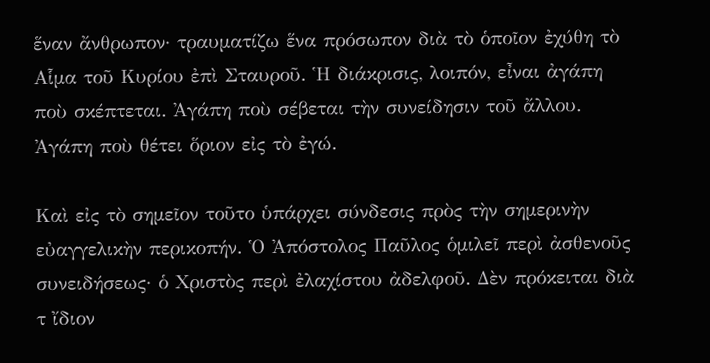ἕναν ἄνθρωπον· τραυματίζω ἕνα πρόσωπον διὰ τὸ ὁποῖον ἐχύθη τὸ Αἷμα τοῦ Κυρίου ἐπὶ Σταυροῦ. Ἡ διάκρισις, λοιπόν, εἶναι ἀγάπη ποὺ σκέπτεται. Ἀγάπη ποὺ σέβεται τὴν συνείδησιν τοῦ ἄλλου. Ἀγάπη ποὺ θέτει ὅριον εἰς τὸ ἐγώ.

Καὶ εἰς τὸ σημεῖον τοῦτο ὑπάρχει σύνδεσις πρὸς τὴν σημερινὴν εὐαγγελικὴν περικοπήν. Ὁ Ἀπόστολος Παῦλος ὁμιλεῖ περὶ ἀσθενοῦς συνειδήσεως· ὁ Χριστὸς περὶ ἐλαχίστου ἀδελφοῦ. Δὲν πρόκειται διὰ τ ἴδιον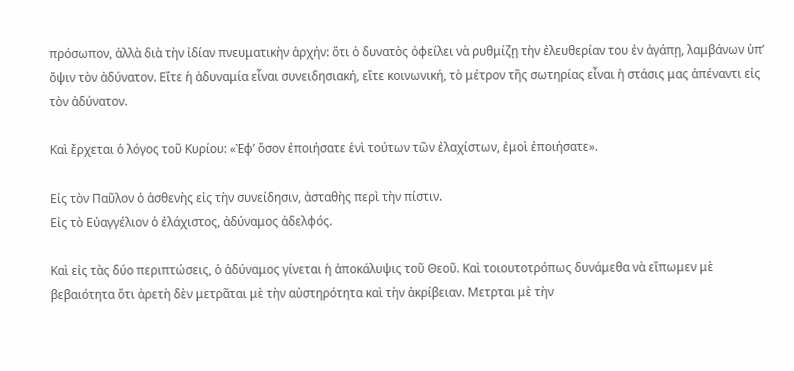πρόσωπον, ἀλλὰ διὰ τὴν ἰδίαν πνευματικὴν ἀρχήν: ὅτι ὁ δυνατὸς ὀφείλει νὰ ρυθμίζῃ τὴν ἐλευθερίαν του ἐν ἀγάπῃ, λαμβάνων ὑπ’ ὄψιν τὸν ἀδύνατον. Εἴτε ἡ ἀδυναμία εἶναι συνειδησιακή, εἴτε κοινωνική, τὸ μέτρον τῆς σωτηρίας εἶναι ἡ στάσις μας ἀπέναντι εἰς τὸν ἀδύνατον.

Καὶ ἔρχεται ὁ λόγος τοῦ Κυρίου: «Ἐφ’ ὅσον ἐποιήσατε ἑνὶ τούτων τῶν ἐλαχίστων, ἐμοὶ ἐποιήσατε».

Εἰς τὸν Παῦλον ὁ ἀσθενὴς εἰς τὴν συνείδησιν, ἀσταθὴς περὶ τὴν πίστιν.
Εἰς τὸ Εὐαγγέλιον ὁ ἐλάχιστος, ἀδύναμος ἀδελφός.

Καὶ εἰς τὰς δύο περιπτώσεις, ὁ ἀδύναμος γίνεται ἡ ἀποκάλυψις τοῦ Θεοῦ. Καὶ τοιουτοτρόπως δυνάμεθα νὰ εἴπωμεν μὲ βεβαιότητα ὅτι ἀρετὴ δὲν μετρᾶται μὲ τὴν αὐστηρότητα καὶ τὴν ἀκρίβειαν. Μετρται μὲ τὴν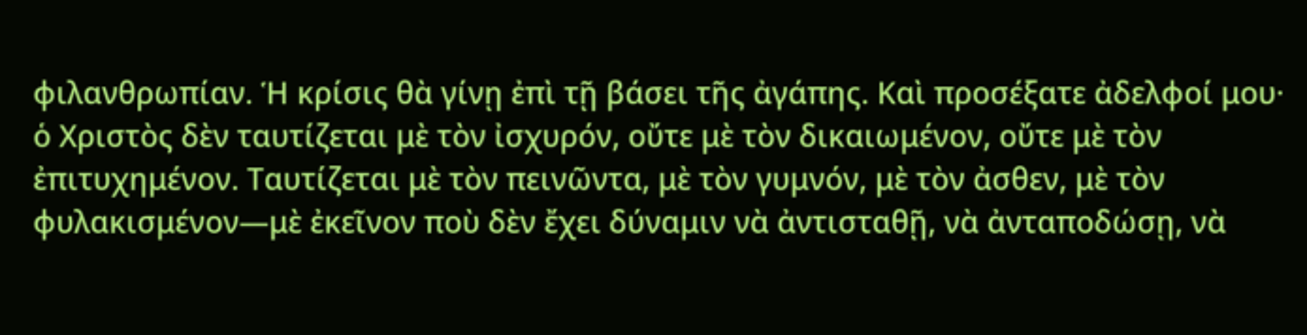φιλανθρωπίαν. Ἡ κρίσις θὰ γίνῃ ἐπὶ τῇ βάσει τῆς ἀγάπης. Καὶ προσέξατε ἀδελφοί μου· ὁ Χριστὸς δὲν ταυτίζεται μὲ τὸν ἰσχυρόν, οὔτε μὲ τὸν δικαιωμένον, οὔτε μὲ τὸν ἐπιτυχημένον. Ταυτίζεται μὲ τὸν πεινῶντα, μὲ τὸν γυμνόν, μὲ τὸν ἀσθεν, μὲ τὸν φυλακισμένον—μὲ ἐκεῖνον ποὺ δὲν ἔχει δύναμιν νὰ ἀντισταθῇ, νὰ ἀνταποδώσῃ, νὰ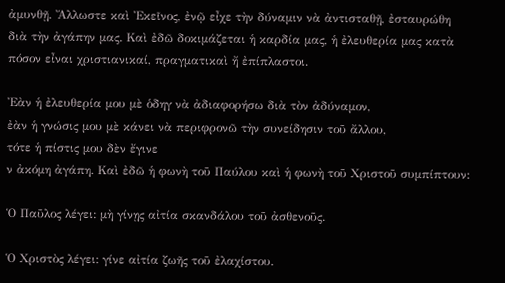ἀμυνθῇ. Ἄλλωστε καὶ Ἐκεῖνος, ἐνῷ εἶχε τὴν δύναμιν νὰ ἀντισταθῇ, ἐσταυρώθη διὰ τὴν ἀγάπην μας. Καὶ ἐδῶ δοκιμάζεται ἡ καρδία μας, ἡ ἐλευθερία μας κατὰ πόσον εἶναι χριστιανικαί, πραγματικαὶ ἤ ἐπίπλαστοι.

Ἐὰν ἡ ἐλευθερία μου μὲ ὁδηγ νὰ ἀδιαφορήσω διὰ τὸν ἀδύναμον,
ἐὰν ἡ γνώσις μου μὲ κάνει νὰ περιφρονῶ τὴν συνείδησιν τοῦ ἄλλου,
τότε ἡ πίστις μου δὲν ἔγινε
ν ἀκόμη ἀγάπη. Καὶ ἐδῶ ἡ φωνὴ τοῦ Παύλου καὶ ἡ φωνὴ τοῦ Χριστοῦ συμπίπτουν:

Ὁ Παῦλος λέγει: μὴ γίνῃς αἰτία σκανδάλου τοῦ ἀσθενοῦς.

Ὁ Χριστὸς λέγει: γίνε αἰτία ζωῆς τοῦ ἐλαχίστου.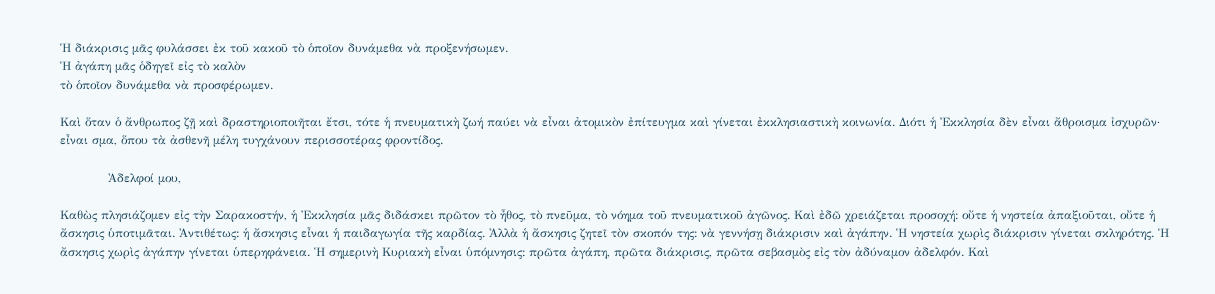Ἡ διάκρισις μᾶς φυλάσσει ἐκ τοῦ κακοῦ τὸ ὁποῖον δυνάμεθα νὰ προξενήσωμεν.
Ἡ ἀγάπη μᾶς ὁδηγεῖ εἰς τὸ καλὸν
τὸ ὁποῖον δυνάμεθα νὰ προσφέρωμεν.

Καὶ ὅταν ὁ ἄνθρωπος ζῇ καὶ δραστηριοποιῆται ἔτσι, τότε ἡ πνευματικὴ ζωή παύει νὰ εἶναι ἀτομικὸν ἐπίτευγμα καὶ γίνεται ἐκκλησιαστικὴ κοινωνία. Διότι ἡ Ἐκκλησία δὲν εἶναι ἄθροισμα ἰσχυρῶν· εἶναι σμα, ὅπου τὰ ἀσθενῆ μέλη τυγχάνουν περισσοτέρας φροντίδος.

            Ἀδελφοί μου,

Καθὼς πλησιάζομεν εἰς τὴν Σαρακοστήν, ἡ Ἐκκλησία μᾶς διδάσκει πρῶτον τὸ ἦθος, τὸ πνεῦμα, τὸ νόημα τοῦ πνευματικοῦ ἀγῶνος. Καὶ ἐδῶ χρειάζεται προσοχή: οὔτε ἡ νηστεία ἀπαξιοῦται, οὔτε ἡ ἄσκησις ὑποτιμᾶται. Ἀντιθέτως: ἡ ἄσκησις εἶναι ἡ παιδαγωγία τῆς καρδίας. Ἀλλὰ ἡ ἄσκησις ζητεῖ τὸν σκοπόν της: νὰ γεννήσῃ διάκρισιν καὶ ἀγάπην. Ἡ νηστεία χωρὶς διάκρισιν γίνεται σκληρότης. Ἡ ἄσκησις χωρὶς ἀγάπην γίνεται ὑπερηφάνεια. Ἡ σημερινὴ Κυριακὴ εἶναι ὑπόμνησις: πρῶτα ἀγάπη, πρῶτα διάκρισις, πρῶτα σεβασμὸς εἰς τὸν ἀδύναμον ἀδελφόν. Καὶ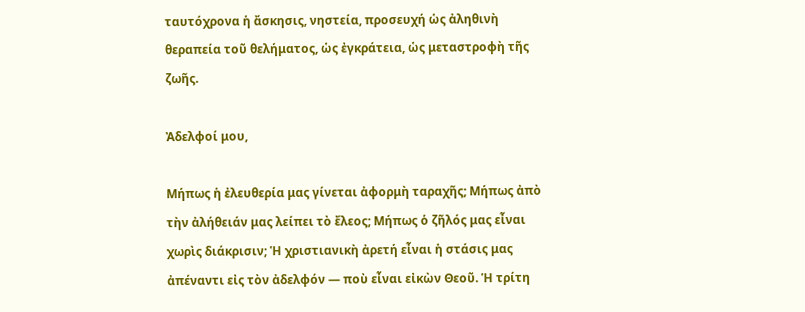ταυτόχρονα ἡ ἄσκησις, νηστεία, προσευχή ὡς ἀληθινὴ θεραπεία τοῦ θελήματος, ὡς ἐγκράτεια, ὡς μεταστροφὴ τῆς ζωῆς.

Ἀδελφοί μου,

Μήπως ἡ ἐλευθερία μας γίνεται ἀφορμὴ ταραχῆς; Μήπως ἀπὸ τὴν ἀλήθειάν μας λείπει τὸ ἔλεος; Μήπως ὁ ζῆλός μας εἶναι χωρὶς διάκρισιν; Ἡ χριστιανικὴ ἀρετή εἶναι ἡ στάσις μας ἀπέναντι εἰς τὸν ἀδελφόν — ποὺ εἶναι εἰκὼν Θεοῦ. Ἡ τρίτη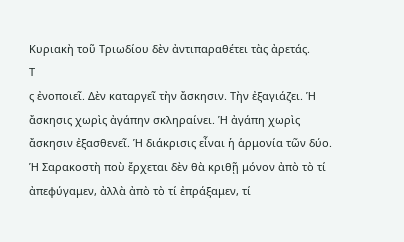Κυριακὴ τοῦ Τριωδίου δὲν ἀντιπαραθέτει τὰς ἀρετάς.
Τ
ς ἐνοποιεῖ. Δὲν καταργεῖ τὴν ἄσκησιν. Τὴν ἐξαγιάζει. Ἡ ἄσκησις χωρὶς ἀγάπην σκληραίνει. Ἡ ἀγάπη χωρὶς ἄσκησιν ἐξασθενεῖ. Ἡ διάκρισις εἶναι ἡ ἁρμονία τῶν δύο. Ἡ Σαρακοστὴ ποὺ ἔρχεται δὲν θὰ κριθῇ μόνον ἀπὸ τὸ τί ἀπεφύγαμεν, ἀλλὰ ἀπὸ τὸ τί ἐπράξαμεν, τί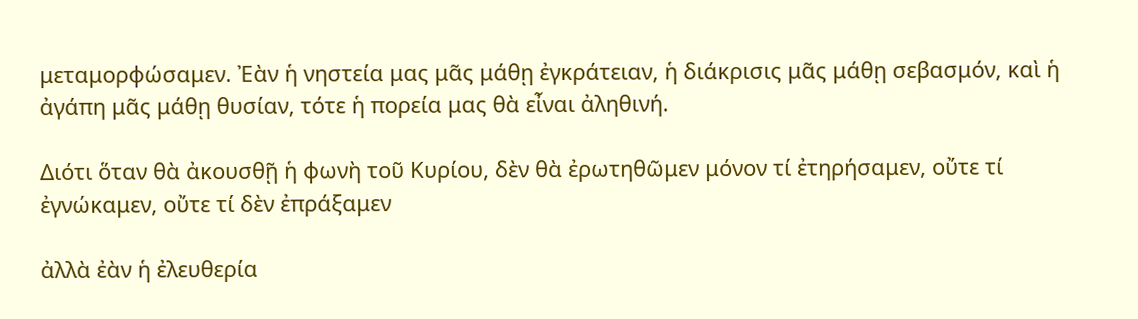μεταμορφώσαμεν. Ἐὰν ἡ νηστεία μας μᾶς μάθῃ ἐγκράτειαν, ἡ διάκρισις μᾶς μάθῃ σεβασμόν, καὶ ἡ ἀγάπη μᾶς μάθῃ θυσίαν, τότε ἡ πορεία μας θὰ εἶναι ἀληθινή.

Διότι ὅταν θὰ ἀκουσθῇ ἡ φωνὴ τοῦ Κυρίου, δὲν θὰ ἐρωτηθῶμεν μόνον τί ἐτηρήσαμεν, οὔτε τί ἐγνώκαμεν, οὔτε τί δὲν ἐπράξαμεν

ἀλλὰ ἐὰν ἡ ἐλευθερία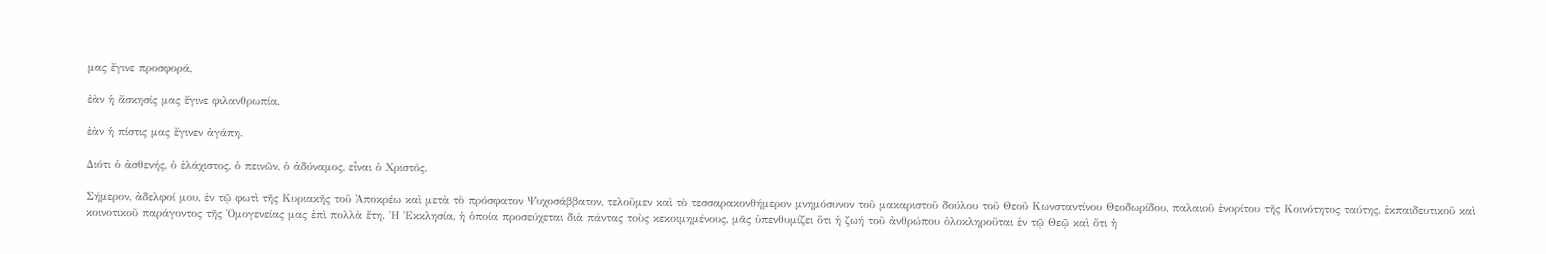μας ἔγινε προσφορά,

ἐὰν ἡ ἄσκησίς μας ἔγινε φιλανθρωπία,

ἐὰν ἡ πίστις μας ἔγινεν ἀγάπη.

Διότι ὁ ἀσθενής, ὁ ἐλάχιστος, ὁ πεινῶν, ὁ ἀδύναμος, εἶναι ὁ Χριστός.

Σήμερον, ἀδελφοί μου, ἐν τῷ φωτὶ τῆς Κυριακῆς τοῦ Ἀποκρέω καὶ μετὰ τὸ πρόσφατον Ψυχοσάββατον, τελοῦμεν καὶ τὸ τεσσαρακονθήμερον μνημόσυνον τοῦ μακαριστοῦ δούλου τοῦ Θεοῦ Κωνσταντίνου Θεοδωρίδου, παλαιοῦ ἐνορίτου τῆς Κοινότητος ταύτης, ἐκπαιδευτικοῦ καὶ κοινοτικοῦ παράγοντος τῆς Ὁμογενείας μας ἐπὶ πολλὰ ἔτη. Ἡ Ἐκκλησία, ἡ ὁποία προσεύχεται διὰ πάντας τοὺς κεκοιμημένους, μᾶς ὑπενθυμίζει ὅτι ἡ ζωή τοῦ ἀνθρώπου ὁλοκληροῦται ἐν τῷ Θεῷ καὶ ὅτι ἡ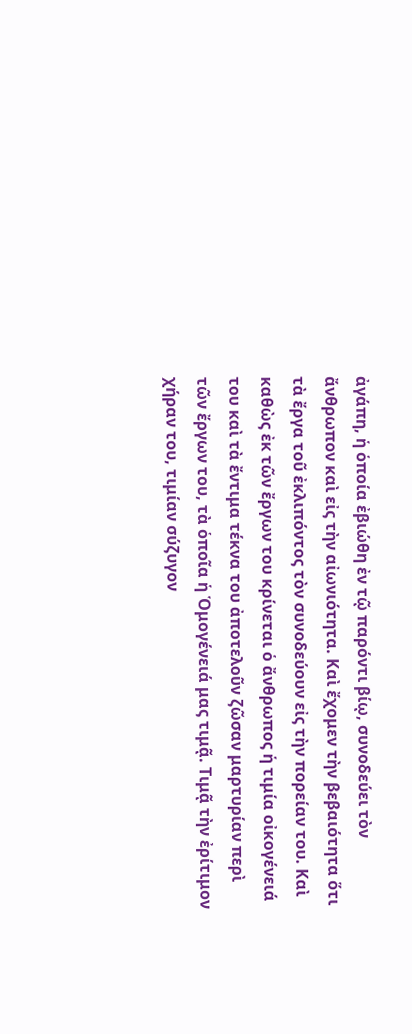ἀγάπη, ἡ ὁποία ἐβιώθη ἐν τῷ παρόντι βίῳ, συνοδεύει τὸν ἄνθρωπον καὶ εἰς τὴν αἰωνιότητα. Καὶ ἔχομεν τὴν βεβαιότητα ὅτι τὰ ἔργα τοῦ ἐκλιπόντος τὸν συνοδεύουν εἰς τὴν πορείαν του. Καὶ καθὼς ἐκ τῶν ἔργων του κρίνεται ὁ ἄνθρωπος ἡ τιμία οἰκογένειά του καὶ τὰ ἔντιμα τέκνα του ἀποτελοῦν ζῶσαν μαρτυρίαν περὶ τῶν ἔργων του, τὰ ὁποῖα ἡ Ὁμογένειά μας τιμᾷ. Τιμᾷ τὴν ἐρίτιμον χήραν του, τιμίαν σύζυγον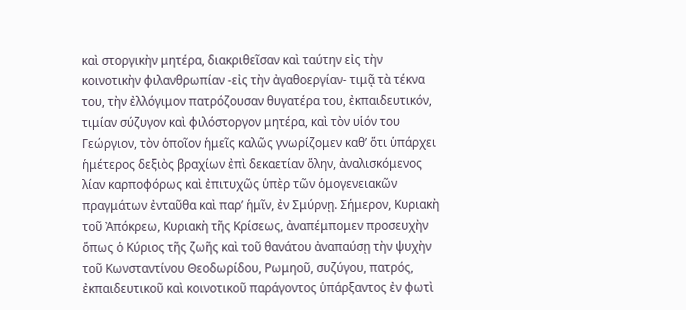καὶ στοργικὴν μητέρα, διακριθεῖσαν καὶ ταύτην εἰς τὴν κοινοτικὴν φιλανθρωπίαν -εἰς τὴν ἀγαθοεργίαν- τιμᾷ τὰ τέκνα του, τὴν ἐλλόγιμον πατρόζουσαν θυγατέρα του, ἐκπαιδευτικόν, τιμίαν σύζυγον καὶ φιλόστοργον μητέρα, καὶ τὸν υἱόν του Γεώργιον, τὸν ὁποῖον ἡμεῖς καλῶς γνωρίζομεν καθ’ ὅτι ὑπάρχει ἡμέτερος δεξιὸς βραχίων ἐπὶ δεκαετίαν ὅλην, ἀναλισκόμενος λίαν καρποφόρως καὶ ἐπιτυχῶς ὑπὲρ τῶν ὁμογενειακῶν πραγμάτων ἐνταῦθα καὶ παρ’ ἡμῖν, ἐν Σμύρνῃ. Σήμερον, Κυριακὴ τοῦ Ἀπόκρεω, Κυριακὴ τῆς Κρίσεως, ἀναπέμπομεν προσευχὴν ὅπως ὁ Κύριος τῆς ζωῆς καὶ τοῦ θανάτου ἀναπαύσῃ τὴν ψυχὴν τοῦ Κωνσταντίνου Θεοδωρίδου, Ρωμηοῦ, συζύγου, πατρός, ἐκπαιδευτικοῦ καὶ κοινοτικοῦ παράγοντος ὑπάρξαντος ἐν φωτὶ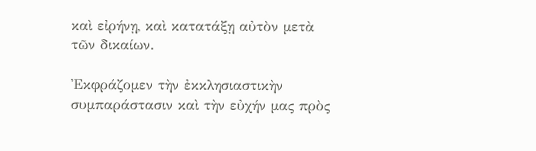καὶ εἰρήνῃ, καὶ κατατάξῃ αὐτὸν μετὰ τῶν δικαίων.

Ἐκφράζομεν τὴν ἐκκλησιαστικὴν συμπαράστασιν καὶ τὴν εὐχήν μας πρὸς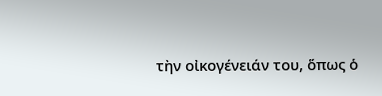τὴν οἰκογένειάν του, ὅπως ὁ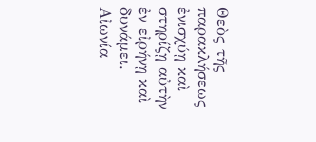Θεὸς τῆς παρακλήσεως ἐνισχύῃ καὶ στηρίζῃ αὐτὴν ἐν εἰρήνῃ καὶ δυνάμει. Αἰωνία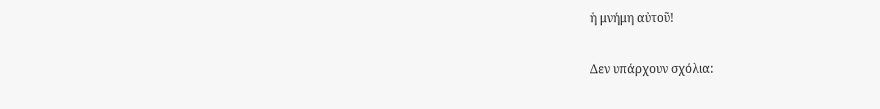ἡ μνήμη αὐτοῦ!

Δεν υπάρχουν σχόλια: